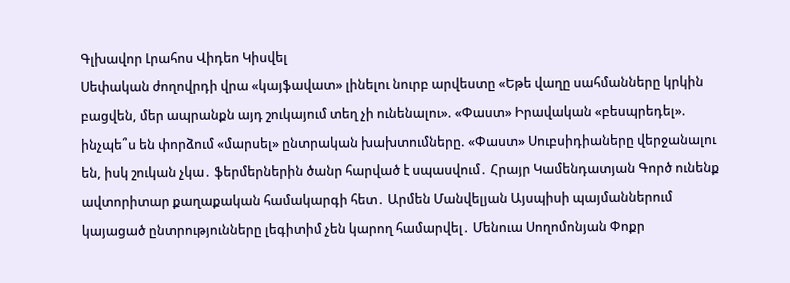Գլխավոր Լրահոս Վիդեո Կիսվել
Սեփական ժողովրդի վրա «կայֆավատ» լինելու նուրբ արվեստը «Եթե վաղը սահմանները կրկին բացվեն, մեր ապրանքն այդ շուկայում տեղ չի ունենալու». «Փաստ» Իրավական «բեսպրեդել». ինչպե՞ս են փորձում «մարսել» ընտրական խախտումները. «Փաստ» Սուբսիդիաները վերջանալու են, իսկ շուկան չկա․ ֆերմերներին ծանր հարված է սպասվում․ Հրայր Կամենդատյան Գործ ունենք ավտորիտար քաղաքական համակարգի հետ․ Արմեն Մանվելյան Այսպիսի պայմաններում կայացած ընտրությունները լեգիտիմ չեն կարող համարվել․ Մենուա Սողոմոնյան Փոքր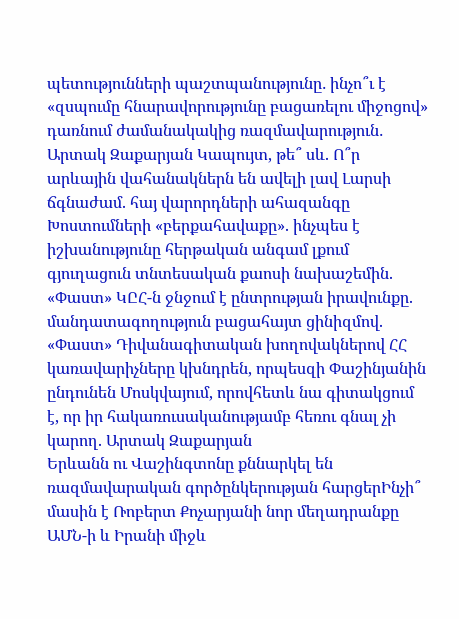պետությունների պաշտպանությունը․ ինչո՞ւ է «զսպումը հնարավորությունը բացառելու միջոցով» դառնում ժամանակակից ռազմավարություն․ Արտակ Զաքարյան Կապույտ, թե՞ սև. Ո՞ր արևային վահանակներն են ավելի լավ Լարսի ճգնաժամ. հայ վարորդների ահազանգը Խոստումների «բերքահավաքը». ինչպես է իշխանությունը հերթական անգամ լքում գյուղացուն տնտեսական քաոսի նախաշեմին. «Փաստ» ԿԸՀ-ն ջնջում է ընտրության իրավունքը. մանդատագողություն բացահայտ ցինիզմով. «Փաստ» Դիվանագիտական խողովակներով ՀՀ կառավարիչները կխնդրեն, որպեսզի Փաշինյանին ընդունեն Մոսկվայում, որովհետև նա գիտակցում է, որ իր հակառուսականությամբ հեռու գնալ չի կարող. Արտակ Զաքարյան
Երևանն ու Վաշինգտոնը քննարկել են ռազմավարական գործընկերության հարցերԻնչի՞ մասին է Ռոբերտ Քոչարյանի նոր մեղադրանքը ԱՄՆ-ի և Իրանի միջև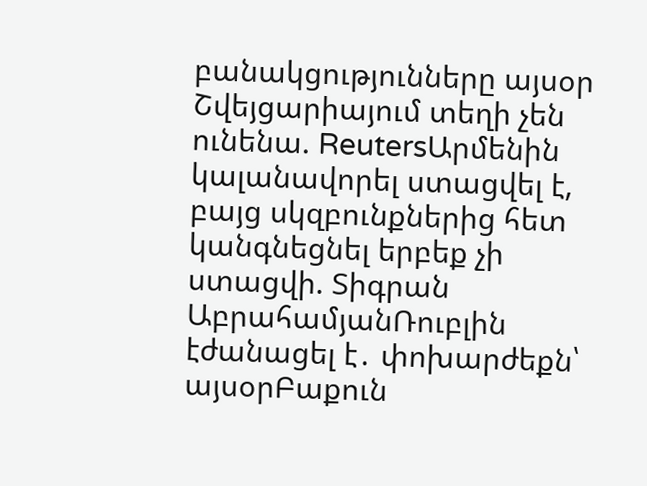բանակցությունները այսօր Շվեյցարիայում տեղի չեն ունենա. ReutersԱրմենին կալանավորել ստացվել է, բայց սկզբունքներից հետ կանգնեցնել երբեք չի ստացվի. Տիգրան ԱբրահամյանՌուբլին էժանացել է․ փոխարժեքն՝ այսօրԲաքուն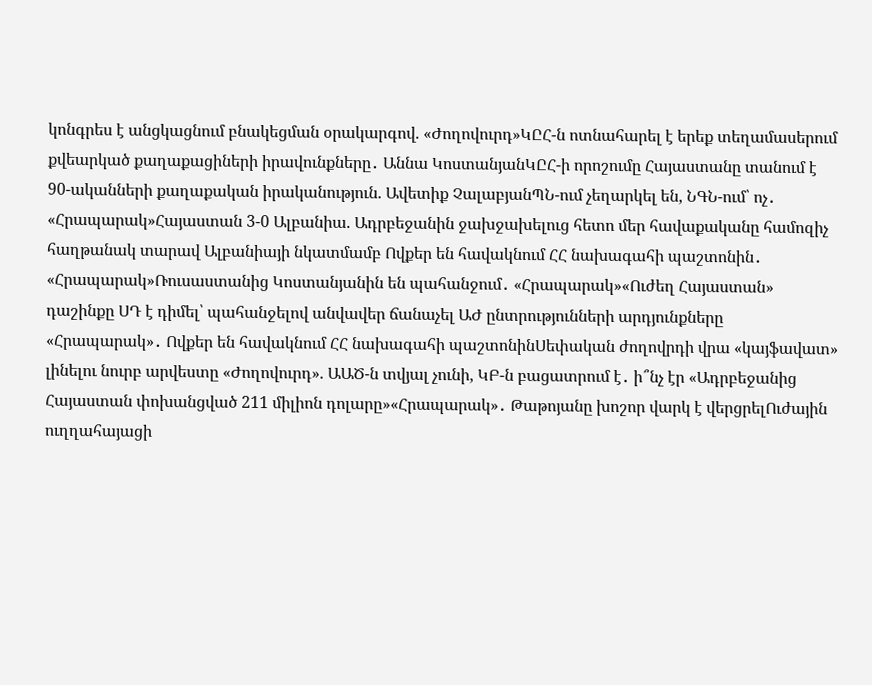կոնգրես է անցկացնում բնակեցման օրակարգով. «Ժողովուրդ»ԿԸՀ-ն ոտնահարել է երեք տեղամասերում քվեարկած քաղաքացիների իրավունքները․ Աննա ԿոստանյանԿԸՀ-ի որոշումը Հայաստանը տանում է 90-ականների քաղաքական իրականություն. Ավետիք ՉալաբյանՊՆ-ում չեղարկել են, ՆԳՆ-ում՝ ոչ․ «Հրապարակ»Հայաստան 3-0 Ալբանիա. Ադրբեջանին ջախջախելուց հետո մեր հավաքականը համոզիչ հաղթանակ տարավ Ալբանիայի նկատմամբ Ովքեր են հավակնում ՀՀ նախագահի պաշտոնին․ «Հրապարակ»Ռուսաստանից Կոստանյանին են պահանջում․ «Հրապարակ»«Ուժեղ Հայաստան» դաշինքը ՍԴ է դիմել՝ պահանջելով անվավեր ճանաչել ԱԺ ընտրությունների արդյունքները «Հրապարակ»․ Ովքեր են հավակնում ՀՀ նախագահի պաշտոնինՍեփական ժողովրդի վրա «կայֆավատ» լինելու նուրբ արվեստը «Ժողովուրդ». ԱԱԾ-ն տվյալ չունի, ԿԲ-ն բացատրում է․ ի՞նչ էր «Ադրբեջանից Հայաստան փոխանցված 211 միլիոն դոլարը»«Հրապարակ»․ Թաթոյանը խոշոր վարկ է վերցրելՈւժային ուղղահայացի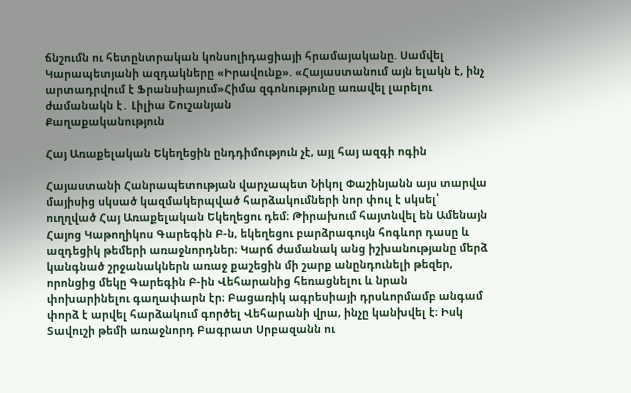ճնշումն ու հետընտրական կոնսոլիդացիայի հրամայականը. Սամվել Կարապետյանի ազդակները «Իրավունք». «Հայաստանում այն ելակն է, ինչ արտադրվում է Ֆրանսիայում»Հիմա զգոնությունը առավել լարելու ժամանակն է․ Լիլիա Շուշանյան
Քաղաքականություն

Հայ Առաքելական Եկեղեցին ընդդիմություն չէ, այլ հայ ազգի ոգին

Հայաստանի Հանրապետության վարչապետ Նիկոլ Փաշինյանն այս տարվա մայիսից սկսած կազմակերպված հարձակումների նոր փուլ է սկսել՝ ուղղված Հայ Առաքելական Եկեղեցու դեմ։ Թիրախում հայտնվել են Ամենայն Հայոց Կաթողիկոս Գարեգին Բ-ն, եկեղեցու բարձրագույն հոգևոր դասը և ազդեցիկ թեմերի առաջնորդներ։ Կարճ ժամանակ անց իշխանությանը մերձ կանգնած շրջանակներն առաջ քաշեցին մի շարք անընդունելի թեզեր, որոնցից մեկը Գարեգին Բ-ին Վեհարանից հեռացնելու և նրան փոխարինելու գաղափարն էր։ Բացառիկ ագրեսիայի դրսևորմամբ անգամ փորձ է արվել հարձակում գործել Վեհարանի վրա, ինչը կանխվել է։ Իսկ Տավուշի թեմի առաջնորդ Բագրատ Սրբազանն ու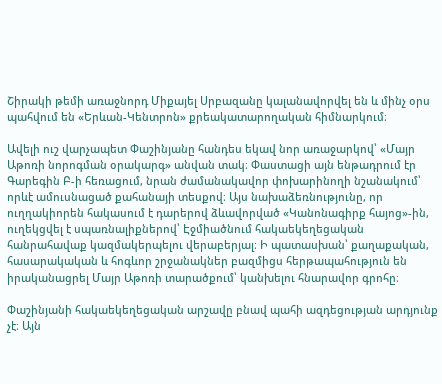Շիրակի թեմի առաջնորդ Միքայել Սրբազանը կալանավորվել են և մինչ օրս պահվում են «Երևան-Կենտրոն» քրեակատարողական հիմնարկում։

Ավելի ուշ վարչապետ Փաշինյանը հանդես եկավ նոր առաջարկով՝ «Մայր Աթոռի նորոգման օրակարգ» անվան տակ։ Փաստացի այն ենթադրում էր Գարեգին Բ-ի հեռացում, նրան ժամանակավոր փոխարինողի նշանակում՝ որևէ ամուսնացած քահանայի տեսքով։ Այս նախաձեռնությունը, որ ուղղակիորեն հակասում է դարերով ձևավորված «Կանոնագիրք հայոց»-ին, ուղեկցվել է սպառնալիքներով՝ Էջմիածնում հակաեկեղեցական հանրահավաք կազմակերպելու վերաբերյալ։ Ի պատասխան՝ քաղաքական, հասարակական և հոգևոր շրջանակներ բազմիցս հերթապահություն են իրականացրել Մայր Աթոռի տարածքում՝ կանխելու հնարավոր գրոհը։

Փաշինյանի հակաեկեղեցական արշավը բնավ պահի ազդեցության արդյունք չէ։ Այն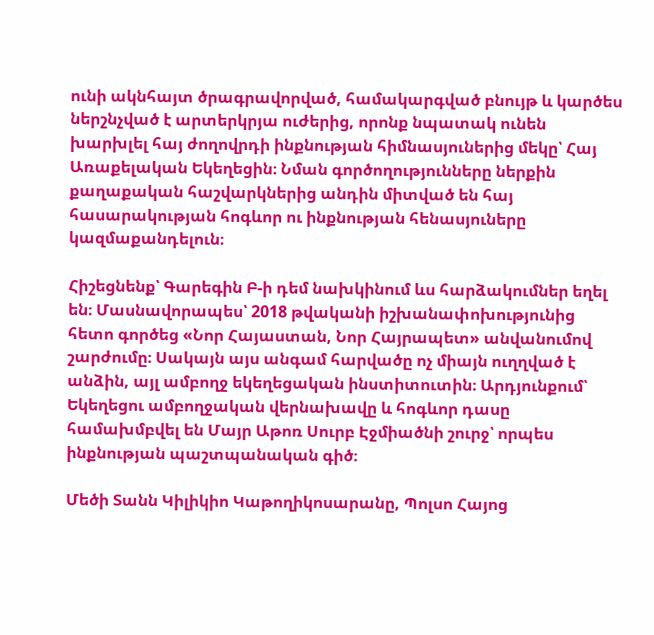ունի ակնհայտ ծրագրավորված, համակարգված բնույթ և կարծես ներշնչված է արտերկրյա ուժերից, որոնք նպատակ ունեն խարխլել հայ ժողովրդի ինքնության հիմնասյուներից մեկը՝ Հայ Առաքելական Եկեղեցին։ Նման գործողությունները ներքին քաղաքական հաշվարկներից անդին միտված են հայ հասարակության հոգևոր ու ինքնության հենասյուները կազմաքանդելուն։

Հիշեցնենք՝ Գարեգին Բ-ի դեմ նախկինում ևս հարձակումներ եղել են։ Մասնավորապես՝ 2018 թվականի իշխանափոխությունից հետո գործեց «Նոր Հայաստան, Նոր Հայրապետ» անվանումով շարժումը։ Սակայն այս անգամ հարվածը ոչ միայն ուղղված է անձին, այլ ամբողջ եկեղեցական ինստիտուտին։ Արդյունքում՝ Եկեղեցու ամբողջական վերնախավը և հոգևոր դասը համախմբվել են Մայր Աթոռ Սուրբ Էջմիածնի շուրջ՝ որպես ինքնության պաշտպանական գիծ։

Մեծի Տանն Կիլիկիո Կաթողիկոսարանը, Պոլսո Հայոց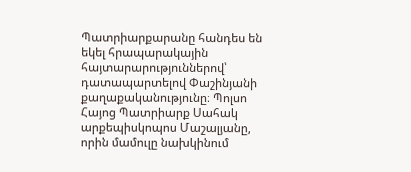Պատրիարքարանը հանդես են եկել հրապարակային հայտարարություններով՝ դատապարտելով Փաշինյանի քաղաքականությունը։ Պոլսո Հայոց Պատրիարք Սահակ արքեպիսկոպոս Մաշալյանը, որին մամուլը նախկինում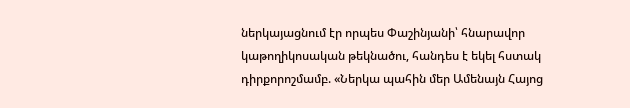ներկայացնում էր որպես Փաշինյանի՝ հնարավոր կաթողիկոսական թեկնածու, հանդես է եկել հստակ դիրքորոշմամբ. «Ներկա պահին մեր Ամենայն Հայոց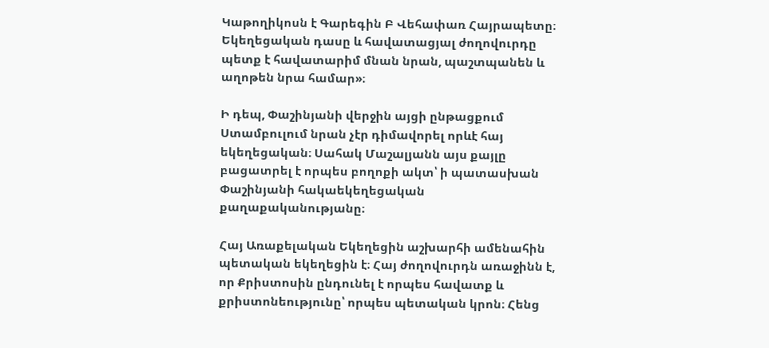Կաթողիկոսն է Գարեգին Բ Վեհափառ Հայրապետը։ Եկեղեցական դասը և հավատացյալ ժողովուրդը պետք է հավատարիմ մնան նրան, պաշտպանեն և աղոթեն նրա համար»։

Ի դեպ, Փաշինյանի վերջին այցի ընթացքում Ստամբուլում նրան չէր դիմավորել որևէ հայ եկեղեցական։ Սահակ Մաշալյանն այս քայլը բացատրել է որպես բողոքի ակտ՝ ի պատասխան Փաշինյանի հակաեկեղեցական քաղաքականությանը։

Հայ Առաքելական Եկեղեցին աշխարհի ամենահին պետական եկեղեցին է։ Հայ ժողովուրդն առաջինն է, որ Քրիստոսին ընդունել է որպես հավատք և քրիստոնեությունը՝ որպես պետական կրոն։ Հենց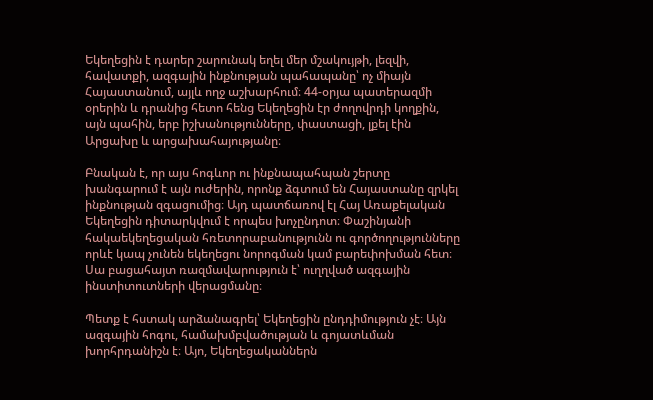Եկեղեցին է դարեր շարունակ եղել մեր մշակույթի, լեզվի, հավատքի, ազգային ինքնության պահապանը՝ ոչ միայն Հայաստանում, այլև ողջ աշխարհում։ 44-օրյա պատերազմի օրերին և դրանից հետո հենց Եկեղեցին էր ժողովրդի կողքին, այն պահին, երբ իշխանությունները, փաստացի, լքել էին Արցախը և արցախահայությանը։

Բնական է, որ այս հոգևոր ու ինքնապահպան շերտը խանգարում է այն ուժերին, որոնք ձգտում են Հայաստանը զրկել ինքնության զգացումից։ Այդ պատճառով էլ Հայ Առաքելական Եկեղեցին դիտարկվում է որպես խոչընդոտ։ Փաշինյանի հակաեկեղեցական հռետորաբանությունն ու գործողությունները որևէ կապ չունեն եկեղեցու նորոգման կամ բարեփոխման հետ։ Սա բացահայտ ռազմավարություն է՝ ուղղված ազգային ինստիտուտների վերացմանը։

Պետք է հստակ արձանագրել՝ Եկեղեցին ընդդիմություն չէ։ Այն ազգային հոգու, համախմբվածության և գոյատևման խորհրդանիշն է։ Այո, Եկեղեցականներն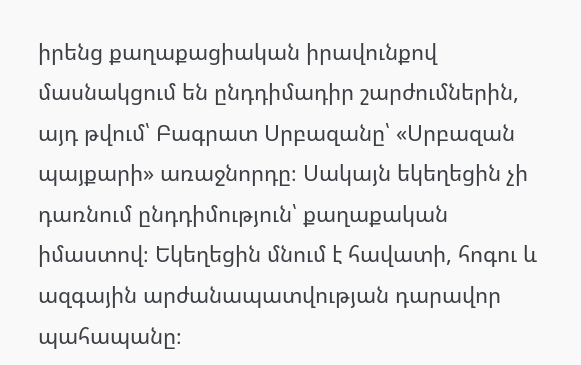իրենց քաղաքացիական իրավունքով մասնակցում են ընդդիմադիր շարժումներին, այդ թվում՝ Բագրատ Սրբազանը՝ «Սրբազան պայքարի» առաջնորդը։ Սակայն եկեղեցին չի դառնում ընդդիմություն՝ քաղաքական իմաստով։ Եկեղեցին մնում է հավատի, հոգու և ազգային արժանապատվության դարավոր պահապանը։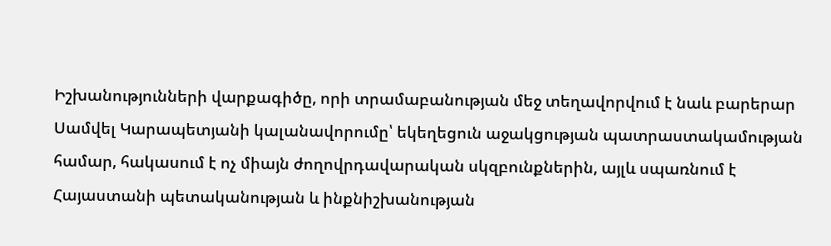Իշխանությունների վարքագիծը, որի տրամաբանության մեջ տեղավորվում է նաև բարերար Սամվել Կարապետյանի կալանավորումը՝ եկեղեցուն աջակցության պատրաստակամության համար, հակասում է ոչ միայն ժողովրդավարական սկզբունքներին, այլև սպառնում է Հայաստանի պետականության և ինքնիշխանության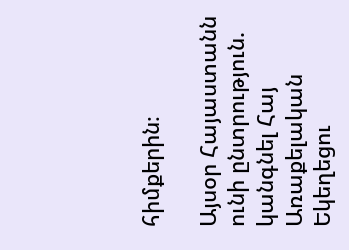հիմքերին։

Այսօր Հայաստանն ունի ընտրություն. կանգնել Հայ Առաքելական Եկեղեցու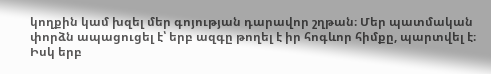կողքին կամ խզել մեր գոյության դարավոր շղթան։ Մեր պատմական փորձն ապացուցել է՝ երբ ազգը թողել է իր հոգևոր հիմքը, պարտվել է։ Իսկ երբ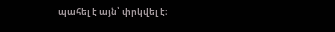պահել է այն՝ փրկվել է։